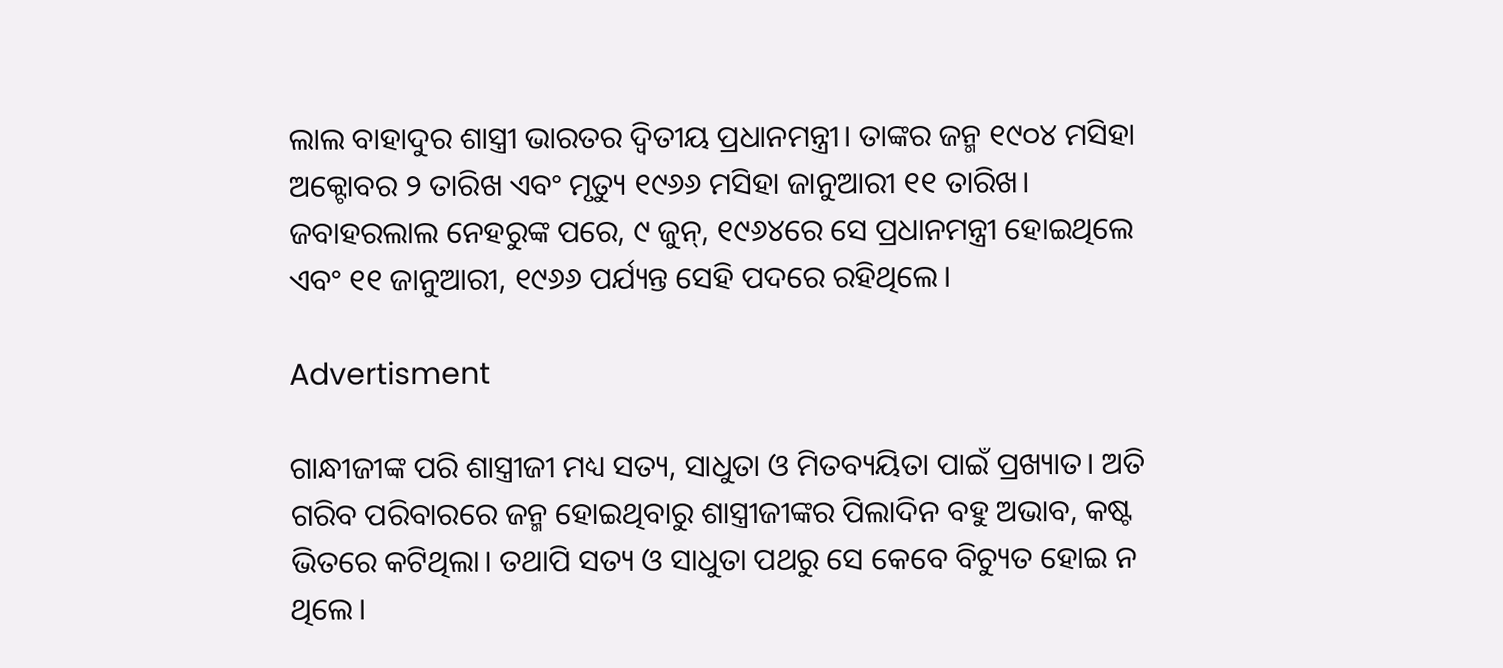ଲାଲ ବାହାଦୁର ଶାସ୍ତ୍ରୀ ଭାରତର ଦ୍ୱିତୀୟ ପ୍ରଧାନମନ୍ତ୍ରୀ। ତାଙ୍କର ଜନ୍ମ ୧୯୦୪ ମସିହା ଅକ୍ଟୋବର ୨ ତାରିଖ ଏବଂ ମୃତ୍ୟୁ ୧୯୬୬ ମସିହା ଜାନୁଆରୀ ୧୧ ତାରିଖ। ଜବାହରଲାଲ ନେହରୁଙ୍କ ପରେ, ୯ ଜୁନ୍‌, ୧୯୬୪ରେ ସେ ପ୍ରଧାନମନ୍ତ୍ରୀ ହୋଇଥିଲେ ଏବଂ ୧୧ ଜାନୁଆରୀ, ୧୯୬୬ ପର୍ଯ୍ୟନ୍ତ ସେହି ପଦରେ ରହିଥିଲେ।

Advertisment

ଗାନ୍ଧୀଜୀଙ୍କ ପରି ଶାସ୍ତ୍ରୀଜୀ ମଧ୍ୟ ସତ୍ୟ, ସାଧୁତା ଓ ମିତବ୍ୟୟିତା ପାଇଁ ପ୍ରଖ୍ୟାତ। ଅତି ଗରିବ ପରିବାରରେ ଜନ୍ମ ହୋଇଥିବାରୁ ଶାସ୍ତ୍ରୀଜୀଙ୍କର ପିଲାଦିନ ବହୁ ଅଭାବ, କଷ୍ଟ ଭିତରେ କଟିଥିଲା। ତଥାପି ସତ୍ୟ ଓ ସାଧୁତା ପଥରୁ ସେ କେବେ ବିଚ୍ୟୁତ ହୋଇ ନ ଥିଲେ।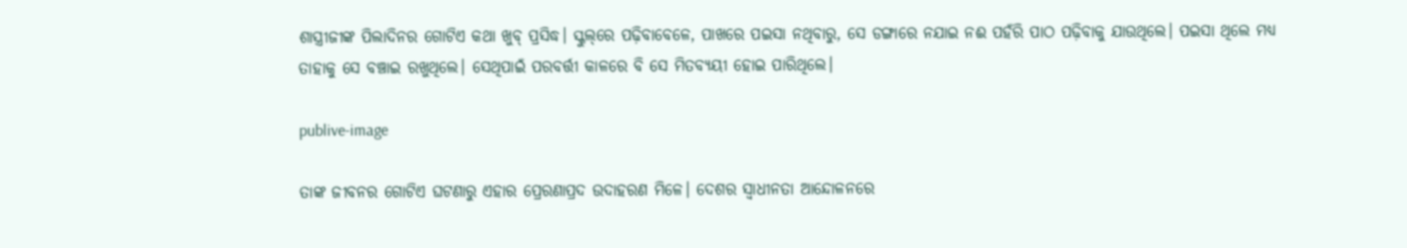ଶାସ୍ତ୍ରୀଜୀଙ୍କ ପିଲାଦିନର ଗୋଟିଏ କଥା ଖୁବ୍ ପ୍ରସିଦ୍ଧ। ସ୍କୁଲ୍‌ରେ ପଢ଼ିବାବେଳେ, ପାଖରେ ପଇସା ନଥିବାରୁ, ସେ ଡଙ୍ଗାରେ ନଯାଇ ନଈ ପହଁରି ପାଠ ପଢ଼ିବାକୁ ଯାଉଥିଲେ। ପଇସା ଥିଲେ ମଧ୍ୟ ତାହାକୁ ସେ ବଞ୍ଚାଇ ରଖୁଥିଲେ। ସେଥିପାଇଁ ପରବର୍ତ୍ତୀ କାଳରେ ବି ସେ ମିତବ୍ୟୟୀ ହୋଇ ପାରିଥିଲେ।

publive-image

ତାଙ୍କ ଜୀବନର ଗୋଟିଏ ଘଟଣାରୁ ଏହାର ପ୍ରେରଣାପ୍ରଦ ଉଦାହରଣ ମିଳେ। ଦେଶର ସ୍ୱାଧୀନତା ଆନ୍ଦୋଳନରେ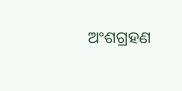ଅଂଶଗ୍ରହଣ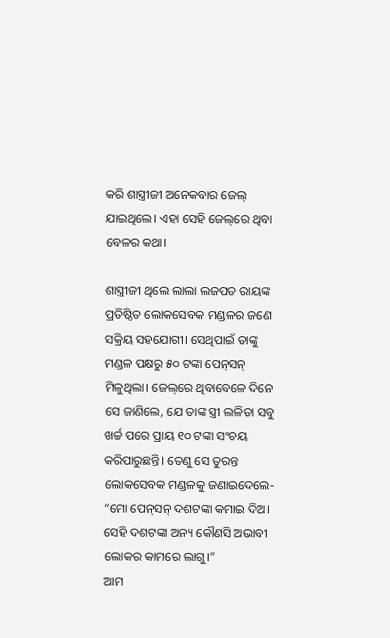କରି ଶାସ୍ତ୍ରୀଜୀ ଅନେକବାର ଜେଲ୍ ଯାଇଥିଲେ। ଏହା ସେହି ଜେଲ୍‌ରେ ଥିବା ବେଳର କଥା।

ଶାସ୍ତ୍ରୀଜୀ ଥିଲେ ଲାଲା ଲଜପତ ରାୟଙ୍କ ପ୍ରତିଷ୍ଠିତ ଲୋକସେବକ ମଣ୍ଡଳର ଜଣେ ସକ୍ରିୟ ସହଯୋଗୀ। ସେଥିପାଇଁ ତାଙ୍କୁ ମଣ୍ଡଳ ପକ୍ଷରୁ ୫୦ ଟଙ୍କା ପେନ୍‌ସନ୍ ମିଳୁଥିଲା। ଜେଲ୍‌ରେ ଥିବାବେଳେ ଦିନେ ସେ ଜାଣିଲେ, ଯେ ତାଙ୍କ ସ୍ତ୍ରୀ ଲଳିତା ସବୁ ଖର୍ଚ୍ଚ ପରେ ପ୍ରାୟ ୧୦ ଟଙ୍କା ସଂଚୟ କରିପାରୁଛନ୍ତି। ତେଣୁ ସେ ତୁରନ୍ତ ଲୋକସେବକ ମଣ୍ଡଳକୁ ଜଣାଇଦେଲେ- “ମୋ ପେନ୍‌ସନ୍ ଦଶଟଙ୍କା କମାଇ ଦିଅ। ସେହି ଦଶଟଙ୍କା ଅନ୍ୟ କୌଣସି ଅଭାବୀ ଲୋକର କାମରେ ଲାଗୁ।”
ଆମ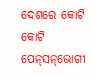ଦେଶରେ କୋଟି କୋଟି ପେନ୍‌ସନ୍‌ଭୋଗୀ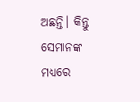ଅଛନ୍ତି। କିନ୍ତୁ ସେମାନଙ୍କ ମଧ୍ୟରେ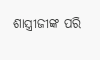ଶାସ୍ତ୍ରୀଜୀଙ୍କ ପରି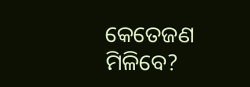କେତେଜଣ ମିଳିବେ?